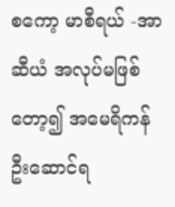စကော့ မာစီရယ် -အာဆီယံ အလုပ်မဖြစ်တော့၍ အမေရိကန် ဦးဆောင်ရ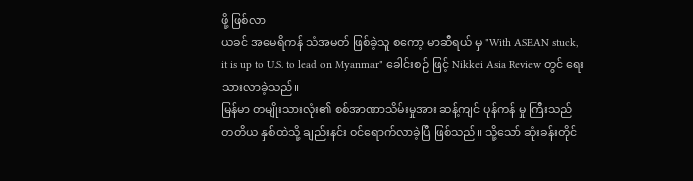ဖို့ ဖြစ်လာ
ယခင် အမေရိကန် သံအမတ် ဖြစ်ခဲ့သူ စကော့ မာဆီရယ် မှ "With ASEAN stuck, it is up to U.S. to lead on Myanmar" ခေါင်းစဉ် ဖြင့် Nikkei Asia Review တွင် ရေးသားလာခဲ့သည်။
မြန်မာ တမျိုးသားလုံး၏ စစ်အာဏာသိမ်းမှုအား ဆန့်ကျင် ပုန်ကန် မှု ကြီးသည် တတိယ နှစ်ထဲသို့ ချည်းနင်း ဝင်ရောက်လာခဲ့ပြီ ဖြစ်သည်။ သို့သော် ဆုံးခန်းတိုင်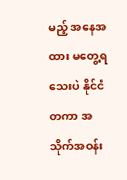မည့် အနေအထား မတွေ့ရသေးပဲ နိုင်ငံ တကာ အသိုက်အဝန်း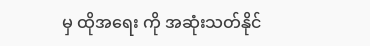မှ ထိုအရေး ကို အဆုံးသတ်နိုင်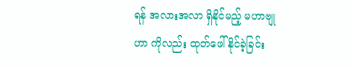ရန် အလားအလာ ရှိနိုင်မည့် မဟာဗျုဟာ ကိုလည်း ထုတ်ဖေါ် နိုင်ခဲ့ခြင်း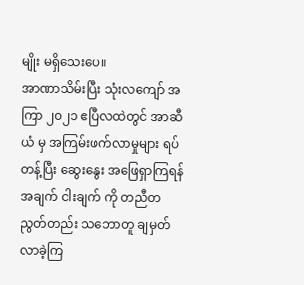မျိုး မရှိသေးပေ။
အာဏာသိမ်းပြီး သုံးလကျော် အကြာ ၂၀၂၁ ဧပြီလထဲတွင် အာဆီယံ မှ အကြမ်းဖက်လာမှုများ ရပ်တန့်ပြီး ဆွေးနွေး အဖြေရှာကြရန် အချက် ငါးချက် ကို တညီတညွတ်တည်း သဘောတူ ချမှတ်လာခဲ့ကြ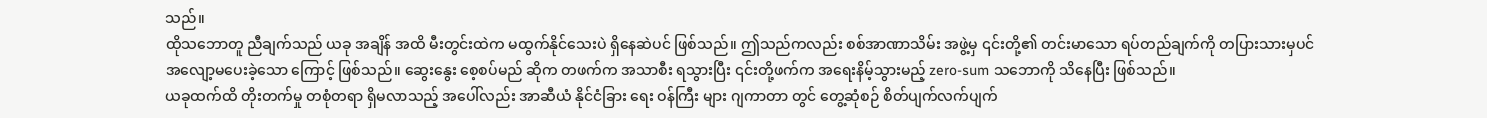သည်။
ထိုသဘောတူ ညီချက်သည် ယခု အချိန် အထိ မီးတွင်းထဲက မထွက်နိုင်သေးပဲ ရှိနေဆဲပင် ဖြစ်သည်။ ဤသည်ကလည်း စစ်အာဏာသိမ်း အဖွဲ့မှ ၎င်းတို့၏ တင်းမာသော ရပ်တည်ချက်ကို တပြားသားမှပင် အလျော့မပေးခဲ့သော ကြောင့် ဖြစ်သည်။ ဆွေးနွေး စေ့စပ်မည် ဆိုက တဖက်က အသာစီး ရသွားပြီး ၎င်းတို့ဖက်က အရေးနိမ့်သွားမည့် zero-sum သဘောကို သိနေပြီး ဖြစ်သည်။
ယခုထက်ထိ တိုးတက်မှု တစုံတရာ ရှိမလာသည့် အပေါ်လည်း အာဆီယံ နိုင်ငံခြား ရေး ဝန်ကြီး များ ဂျကာတာ တွင် တွေ့ဆုံစဉ် စိတ်ပျက်လက်ပျက်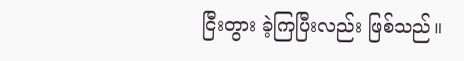ငြီးတွား ခဲ့ကြပြီးလည်း ဖြစ်သည်။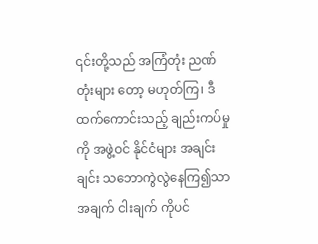၎င်းတို့သည် အကြံတုံး ညဏ်တုံးများ တော့ မဟုတ်ကြ၊ ဒီထက်ကောင်းသည့် ချည်းကပ်မှု ကို အဖွဲ့ဝင် နိုင်ငံများ အချင်းချင်း သဘောကွဲလွဲနေကြ၍သာ အချက် ငါးချက် ကိုပင်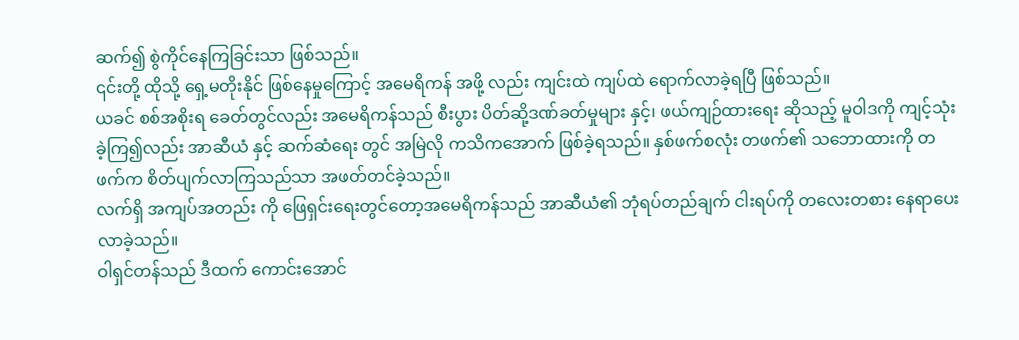ဆက်၍ စွဲကိုင်နေကြခြင်းသာ ဖြစ်သည်။
၎င်းတို့ ထိုသို့ ရှေ့မတိုးနိုင် ဖြစ်နေမှုကြောင့် အမေရိကန် အဖို့ လည်း ကျင်းထဲ ကျပ်ထဲ ရောက်လာခဲ့ရပြီ ဖြစ်သည်။
ယခင် စစ်အစိုးရ ခေတ်တွင်လည်း အမေရိကန်သည် စီးပွား ပိတ်ဆို့ဒဏ်ခတ်မှုများ နှင့်၊ ဖယ်ကျဉ်ထားရေး ဆိုသည့် မူဝါဒကို ကျင့်သုံးခဲ့ကြ၍လည်း အာဆီယံ နှင့် ဆက်ဆံရေး တွင် အမြဲလို ကသိကအောက် ဖြစ်ခဲ့ရသည်။ နှစ်ဖက်စလုံး တဖက်၏ သဘောထားကို တဖက်က စိတ်ပျက်လာကြသည်သာ အဖတ်တင်ခဲ့သည်။
လက်ရှိ အကျပ်အတည်း ကို ဖြေရှင်းရေးတွင်တော့အမေရိကန်သည် အာဆီယံ၏ ဘုံရပ်တည်ချက် ငါးရပ်ကို တလေးတစား နေရာပေး လာခဲ့သည်။
ဝါရှင်တန်သည် ဒီထက် ကောင်းအောင်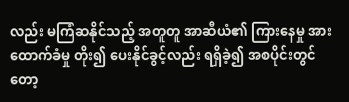လည်း မကြံဆနိုင်သည့် အတူတူ အာဆီယံ၏ ကြားနေမှု အား ထောက်ခံမှု တိုး၍ ပေးနိုင်ခွင့်လည်း ရရှိခဲ့၍ အစပိုင်းတွင်တော့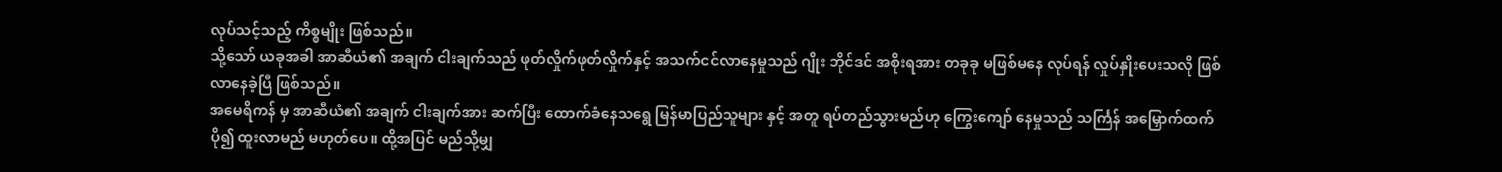လုပ်သင့်သည့် ကိစ္စမျိုး ဖြစ်သည်။
သို့သော် ယခုအခါ အာဆီယံ၏ အချက် ငါးချက်သည် ဖုတ်လှိုက်ဖုတ်လှိုက်နှင့် အသက်ငင်လာနေမှုသည် ဂျိုး ဘိုင်ဒင် အစိုးရအား တခုခု မဖြစ်မနေ လုပ်ရန် လှုပ်နှိုးပေးသလို ဖြစ်လာနေခဲ့ပြီ ဖြစ်သည်။
အမေရိကန် မှ အာဆီယံ၏ အချက် ငါးချက်အား ဆက်ပြီး ထောက်ခံနေသရွေ မြန်မာပြည်သူများ နှင့် အတူ ရပ်တည်သွားမည်ဟု ကြွေးကျော် နေမှုသည် သင်္ကြန် အမြှောက်ထက် ပို၍ ထူးလာမည် မဟုတ်ပေ။ ထို့အပြင် မည်သို့မျှ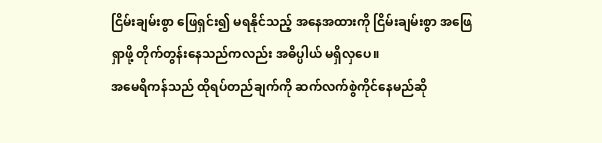ငြိမ်းချမ်းစွာ ဖြေရှင်း၍ မရနိုင်သည့် အနေအထားကို ငြိမ်းချမ်းစွာ အဖြေရှာဖို့ တိုက်တွန်းနေသည်ကလည်း အဓိပ္ပါယ် မရှိလှပေ။
အမေရိကန်သည် ထိုရပ်တည်ချက်ကို ဆက်လက်စွဲကိုင်နေမည်ဆို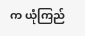က ယုံကြည်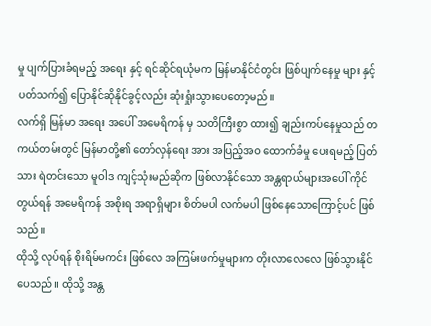မှု ပျက်ပြားခံရမည့် အရေး နှင့် ရင်ဆိုင်ရယုံမက မြန်မာနိုင်ငံတွင်း ဖြစ်ပျက်နေမှု များ နှင့် ပတ်သက်၍ ပြောနိုင်ဆိုနိုင်ခွင့်လည်း ဆုံးရှုံးသွားပေတော့မည်။
လက်ရှိ မြန်မာ အရေး အပေါ် အမေရိကန် မှ သတိကြီးစွာ ထား၍ ချည်းကပ်နေမှုသည် တကယ်တမ်းတွင် မြန်မာတို့၏ တော်လှန်ရေး အား အပြည့်အဝ ထောက်ခံမှု ပေးရမည့် ပြတ်သား ရဲတင်းသော မူဝါဒ ကျင့်သုံးမည်ဆိုက ဖြစ်လာနိုင်သော အန္တရာယ်များအပေါ် ကိုင်တွယ်ရန် အမေရိကန် အစိုးရ အရာရှိများ စိတ်မပါ လက်မပါ ဖြစ်နေသောကြောင့်ပင် ဖြစ်သည်။
ထိုသို့ လုပ်ရန် စိုးရိမ်မကင်း ဖြစ်လေ အကြမ်းဖက်မှုများက တိုးလာလေလေ ဖြစ်သွားနိုင်ပေသည်။ ထိုသို့ အန္တ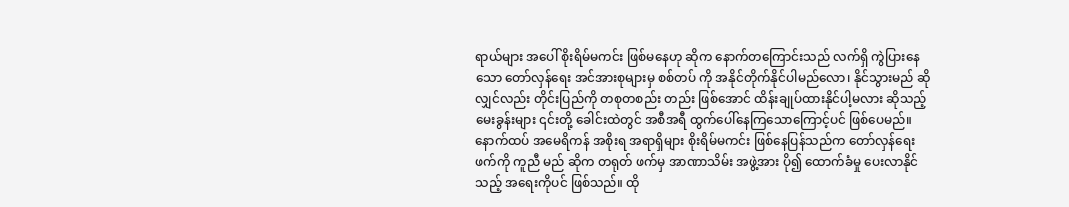ရာယ်များ အပေါ် စိုးရိမ်မကင်း ဖြစ်မနေဟု ဆိုက နောက်တကြောင်းသည် လက်ရှိ ကွဲပြားနေသော တော်လှန်ရေး အင်အားစုများမှ စစ်တပ် ကို အနိုင်တိုက်နိုင်ပါမည်လော၊ နိုင်သွားမည် ဆိုလျှင်လည်း တိုင်းပြည်ကို တစုတစည်း တည်း ဖြစ်အောင် ထိန်းချုပ်ထားနိုင်ပါ့မလား ဆိုသည့် မေးခွန်းများ ၎င်းတို့ ခေါင်းထဲတွင် အစီအရီ ထွက်ပေါ်နေကြသောကြောင့်ပင် ဖြစ်ပေမည်။
နောက်ထပ် အမေရိကန် အစိုးရ အရာရှိများ စိုးရိမ်မကင်း ဖြစ်နေပြန်သည်က တော်လှန်ရေး ဖက်ကို ကူညီ မည် ဆိုက တရုတ် ဖက်မှ အာဏာသိမ်း အဖွဲ့အား ပို၍ ထောက်ခံမှု ပေးလာနိုင်သည့် အရေးကိုပင် ဖြစ်သည်။ ထို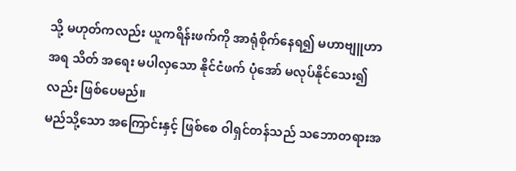သို့ မဟုတ်ကလည်း ယူကရိန်းဖက်ကို အာရုံစိုက်နေရ၍ မဟာဗျူဟာ အရ သိတ် အရေး မပါလှသော နိုင်ငံဖက် ပုံအော် မလုပ်နိုင်သေး၍ လည်း ဖြစ်ပေမည်။
မည်သို့သော အကြောင်းနှင့် ဖြစ်စေ ဝါရှင်တန်သည် သဘောတရားအ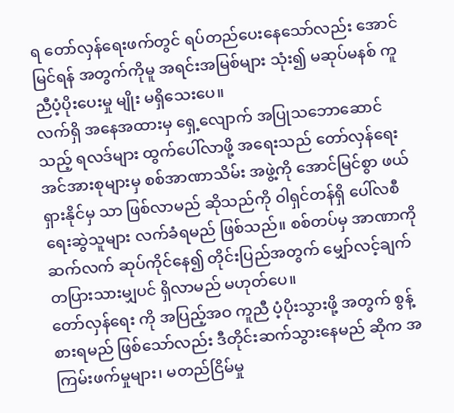ရ တော်လှန်ရေးဖက်တွင် ရပ်တည်ပေးနေသော်လည်း အောင်မြင်ရန် အတွက်ကိုမူ အရင်းအမြစ်များ သုံး၍ မဆုပ်မနစ် ကူညီပံ့ပိုးပေးမှု မျိုး မရှိသေးပေ။
လက်ရှိ အနေအထားမှ ရှေ့လျောက် အပြုသဘောဆောင်သည့် ရလဒ်များ ထွက်ပေါ်လာဖို့ အရေးသည် တော်လှန်ရေး အင်အားစုများမှ စစ်အာဏာသိမ်း အဖွဲ့ကို အောင်မြင်စွာ ဖယ်ရှားနိုင်မှ သာ ဖြစ်လာမည် ဆိုသည်ကို ဝါရှင်တန်ရှိ ပေါ်လစီ ရေးဆွဲသူများ လက်ခံရမည် ဖြစ်သည်။ စစ်တပ်မှ အာဏာကို ဆက်လက် ဆုပ်ကိုင်နေ၍ တိုင်းပြည်အတွက် မျှော်လင့်ချက် တပြားသားမျှပင် ရှိလာမည် မဟုတ်ပေ။
တော်လှန်ရေး ကို အပြည့်အဝ ကူညီ ပံ့ပိုးသွားဖို့ အတွက် စွန့်စားရမည် ဖြစ်သော်လည်း ဒီတိုင်းဆက်သွားနေမည် ဆိုက အကြမ်းဖက်မှုများ၊ မတည်ငြိမ်မှု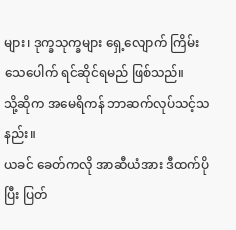များ၊ ဒုက္ခသုက္ခများ ရှေ့လျောက် ကြိမ်းသေပေါက် ရင်ဆိုင်ရမည် ဖြစ်သည်။
သို့ဆိုက အမေရိကန် ဘာဆက်လုပ်သင့်သနည်း။
ယခင် ခေတ်ကလို အာဆီယံအား ဒီထက်ပိုပြီး ပြတ်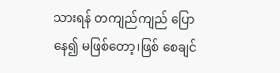သားရန် တကျည်ကျည် ပြောနေ၍ မဖြစ်တော့၊ဖြစ် စေချင်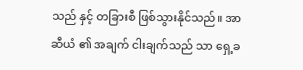သည် နှင့် တခြားစီ ဖြစ်သွားနိုင်သည်။ အာဆီယံ ၏ အချက် ငါးချက်သည် သာ ရှေ့ခ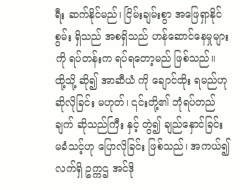ရီး ဆက်နိုင်မည်၊ ငြိမ်းချမ်းစွာ အဖြေရှာနိုင်စွမ်း ရှိသည် အစရှိသည် ဟန်ဆောင်နေမှုများကို ရပ်တန်းက ရပ်ရတော့မည် ဖြစ်သည်။
ထို့သို့ ဆို၍ အာဆီယံ ကို ချောင်ထိုး ရမည်ဟု ဆိုလိုခြင်း မဟုတ်၊ ၎င်းတို့၏ ဘုံရပ်တည်ချက် ဆိုသည်ကြီး နှင့် တွဲ၍ ချည်နှောင်ခြင်း မခံသင့်ဟု ပြောလိုခြင်း ဖြစ်သည်၊ အကယ်၍ လက်ရှိ ဥက္ကဌ အင်ဒို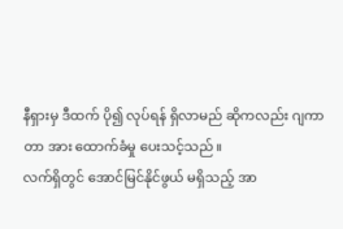နီရှားမှ ဒီထက် ပို၍ လုပ်ရန် ရှိလာမည် ဆိုကလည်း ဂျကာတာ အား ထောက်ခံမှု ပေးသင့်သည်။
လက်ရှိတွင် အောင်မြင်နိုင်ဖွယ် မရှိသည့် အာ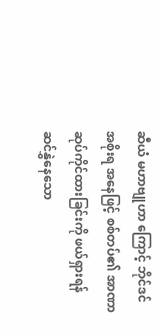ဆီယံ မဟာဗျုဟာ ကြောင့် ဘိုင်ဒင် အစိုးရ အနေဖြင့် စစ်တပ်၏ အာဏာ ဆုပ်ကိုင်ထားခြင်းကို ဖယ်ရှားရန် ဆင်နွှဲနေသော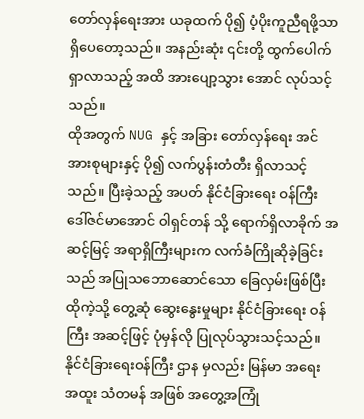တော်လှန်ရေးအား ယခုထက် ပို၍ ပံ့ပိုးကူညီရဖို့သာ ရှိပေတော့သည်။ အနည်းဆုံး ၎င်းတို့ ထွက်ပေါက်ရှာလာသည့် အထိ အားပျော့သွား အောင် လုပ်သင့်သည်။
ထိုအတွက် NUG နှင့် အခြား တော်လှန်ရေး အင်အားစုများနှင့် ပို၍ လက်ပွန်းတံတီး ရှိလာသင့်သည်။ ပြီးခဲ့သည့် အပတ် နိုင်ငံခြားရေး ဝန်ကြီး ဒေါ်ဇင်မာအောင် ဝါရှင်တန် သို့ ရောက်ရှိလာခိုက် အဆင့်မြင့် အရာရှိကြီးများက လက်ခံကြိုဆိုခဲ့ခြင်းသည် အပြုသဘောဆောင်သော ခြေလှမ်းဖြစ်ပြီး ထိုကဲ့သို့ တွေ့ဆုံ ဆွေးနွေးမှုများ နိုင်ငံခြားရေး ဝန်ကြီး အဆင့်ဖြင့် ပုံမှန်လို ပြုလုပ်သွားသင့်သည်။
နိုင်ငံခြားရေးဝန်ကြီး ဌာန မှလည်း မြန်မာ အရေး အထူး သံတမန် အဖြစ် အတွေ့အကြုံ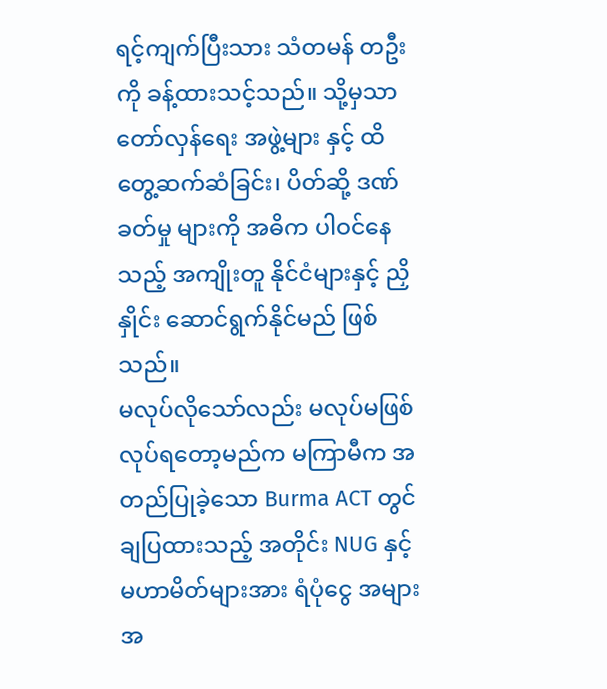ရင့်ကျက်ပြီးသား သံတမန် တဦးကို ခန့်ထားသင့်သည်။ သို့မှသာ တော်လှန်ရေး အဖွဲ့များ နှင့် ထိတွေ့ဆက်ဆံခြင်း၊ ပိတ်ဆို့ ဒဏ်ခတ်မှု များကို အဓိက ပါဝင်နေသည့် အကျိုးတူ နိုင်ငံများနှင့် ညှိနှိုင်း ဆောင်ရွက်နိုင်မည် ဖြစ်သည်။
မလုပ်လိုသော်လည်း မလုပ်မဖြစ် လုပ်ရတော့မည်က မကြာမီက အတည်ပြုခဲ့သော Burma ACT တွင် ချပြထားသည့် အတိုင်း NUG နှင့် မဟာမိတ်များအား ရံပုံငွေ အများအ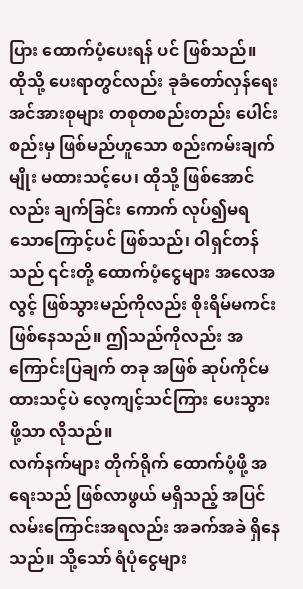ပြား ထောက်ပံ့ပေးရန် ပင် ဖြစ်သည်။
ထိုသို့ ပေးရာတွင်လည်း ခုခံတော်လှန်ရေး အင်အားစုများ တစုတစည်းတည်း ပေါင်းစည်းမှ ဖြစ်မည်ဟူသော စည်းကမ်းချက် မျိုး မထားသင့်ပေ၊ ထိုသို့ ဖြစ်အောင်လည်း ချက်ခြင်း ကောက် လုပ်၍မရ သောကြောင့်ပင် ဖြစ်သည်၊ ဝါရှင်တန်သည် ၎င်းတို့ ထောက်ပံ့ငွေများ အလေအလွင့် ဖြစ်သွားမည်ကိုလည်း စိုးရိမ်မကင်း ဖြစ်နေသည်။ ဤသည်ကိုလည်း အကြောင်းပြချက် တခု အဖြစ် ဆုပ်ကိုင်မထားသင့်ပဲ လေ့ကျင့်သင်ကြား ပေးသွားဖို့သာ လိုသည်။
လက်နက်များ တိုက်ရိုက် ထောက်ပံ့ဖို့ အရေးသည် ဖြစ်လာဖွယ် မရှိသည့် အပြင် လမ်းကြောင်းအရလည်း အခက်အခဲ ရှိနေသည်။ သို့သော် ရံပုံငွေများ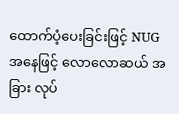ထောက်ပံ့ပေးခြင်းဖြင့် NUG အနေဖြင့် လောလောဆယ် အခြား လုပ်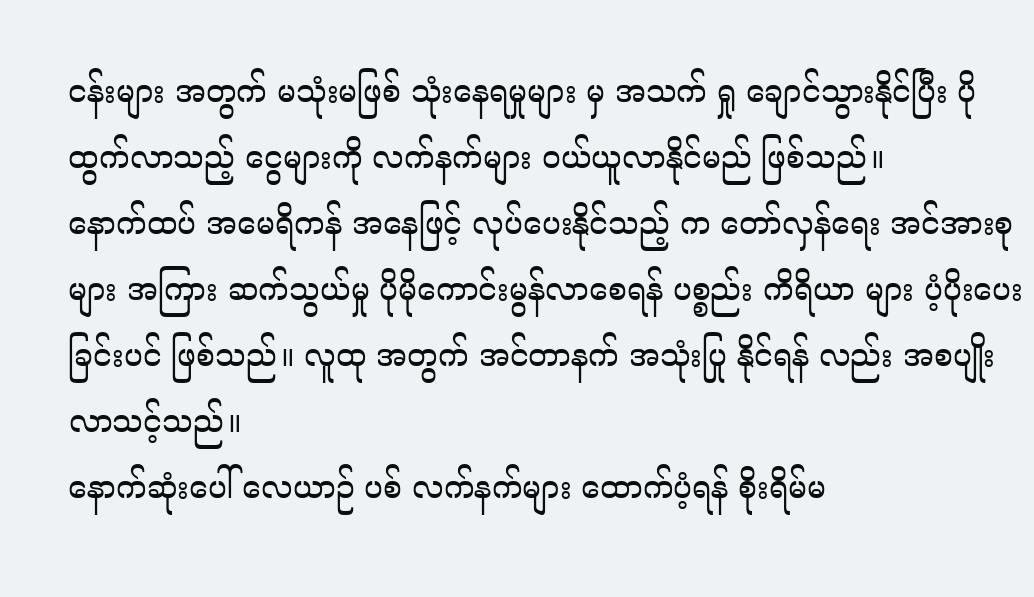ငန်းများ အတွက် မသုံးမဖြစ် သုံးနေရမှုများ မှ အသက် ရှု ချောင်သွားနိုင်ပြီး ပိုထွက်လာသည့် ငွေများကို လက်နက်များ ဝယ်ယူလာနိုင်မည် ဖြစ်သည်။
နောက်ထပ် အမေရိကန် အနေဖြင့် လုပ်ပေးနိုင်သည့် က တော်လှန်ရေး အင်အားစု များ အကြား ဆက်သွယ်မှု ပိုမိုကောင်းမွန်လာစေရန် ပစ္စည်း ကိရိယာ များ ပံ့ပိုးပေးခြင်းပင် ဖြစ်သည်။ လူထု အတွက် အင်တာနက် အသုံးပြု နိုင်ရန် လည်း အစပျိုးလာသင့်သည်။
နောက်ဆုံးပေါ် လေယာဉ် ပစ် လက်နက်များ ထောက်ပံ့ရန် စိုးရိမ်မ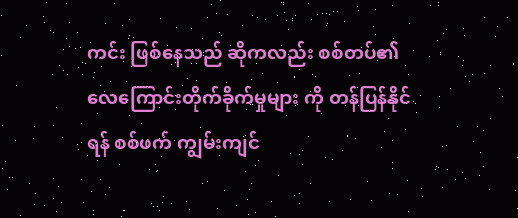ကင်း ဖြစ်နေသည် ဆိုကလည်း စစ်တပ်၏ လေကြောင်းတိုက်ခိုက်မှုများ ကို တန်ပြန်နိုင်ရန် စစ်ဖက် ကျွမ်းကျင်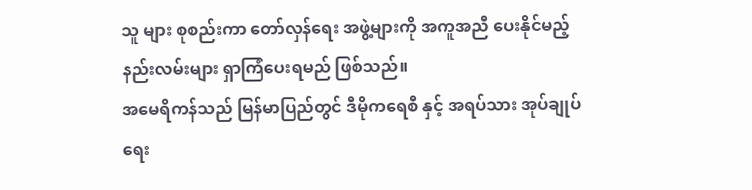သူ များ စုစည်းကာ တော်လှန်ရေး အဖွဲ့များကို အကူအညီ ပေးနိုင်မည့် နည်းလမ်းများ ရှာကြံပေးရမည် ဖြစ်သည်။
အမေရိကန်သည် မြန်မာပြည်တွင် ဒီမိုကရေစီ နှင့် အရပ်သား အုပ်ချုပ်ရေး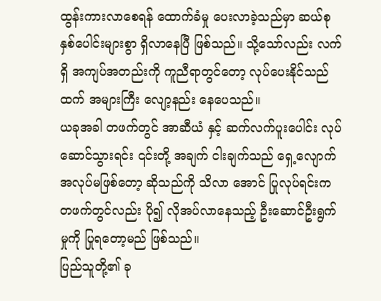ထွန်းကားလာစေရန် ထောက်ခံမှု ပေးလာခဲ့သည်မှာ ဆယ်စုနှစ်ပေါင်းများစွာ ရှိလာနေပြီ ဖြစ်သည်။ သို့သော်လည်း လက်ရှိ အကျပ်အတည်းကို ကူညီရာတွင်တော့ လုပ်ပေးနိုင်သည်ထက် အများကြီး လျော့နည်း နေပေသည်။
ယခုအခါ တဖက်တွင် အာဆီယံ နှင့် ဆက်လက်ပူးပေါင်း လုပ်ဆောင်သွားရင်း ၎င်းတို့ အချက် ငါးချက်သည် ရှေ့လျောက် အလုပ်မဖြစ်တော့ ဆိုသည်ကို သိလာ အောင် ပြုလုပ်ရင်းက တဖက်တွင်လည်း ပို၍ လိုအပ်လာနေသည့် ဦးဆောင်ဦးရွက် မှုကို ပြုရတော့မည် ဖြစ်သည်။
ပြည်သူတို့၏ ခု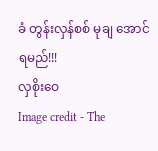ခံ တွန်းလှန်စစ် မုချ အောင်ရမည်!!!
လှစိုးဝေ
Image credit - The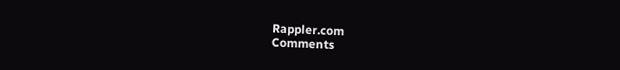Rappler.com
Comments